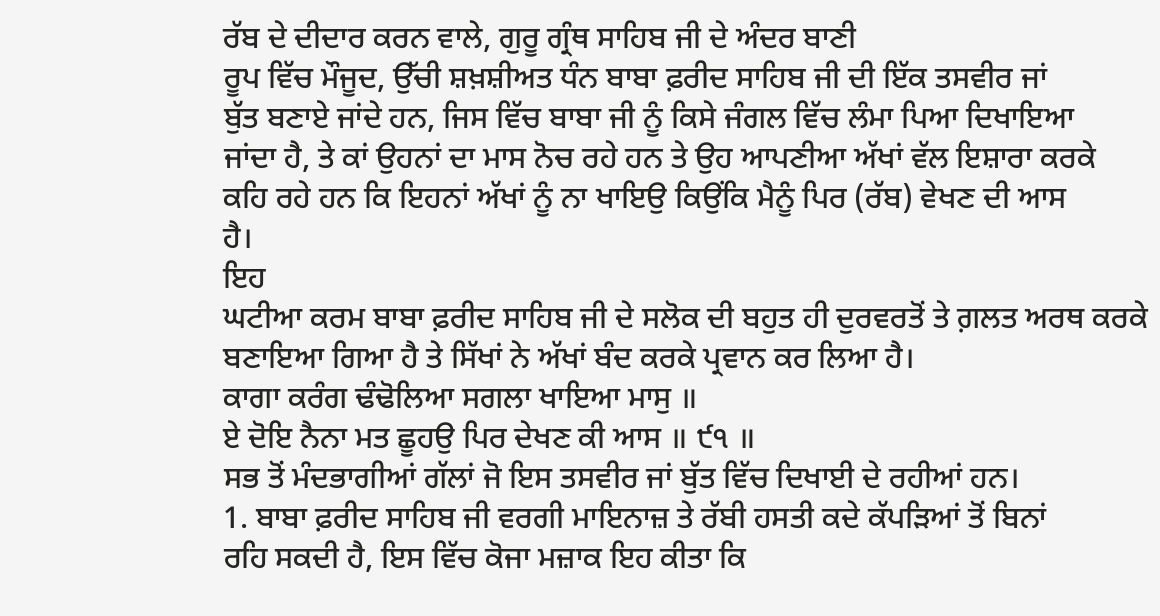ਰੱਬ ਦੇ ਦੀਦਾਰ ਕਰਨ ਵਾਲੇ, ਗੁਰੂ ਗ੍ਰੰਥ ਸਾਹਿਬ ਜੀ ਦੇ ਅੰਦਰ ਬਾਣੀ
ਰੂਪ ਵਿੱਚ ਮੌਜੂਦ, ਉੱਚੀ ਸ਼ਖ਼ਸ਼ੀਅਤ ਧੰਨ ਬਾਬਾ ਫ਼ਰੀਦ ਸਾਹਿਬ ਜੀ ਦੀ ਇੱਕ ਤਸਵੀਰ ਜਾਂ
ਬੁੱਤ ਬਣਾਏ ਜਾਂਦੇ ਹਨ, ਜਿਸ ਵਿੱਚ ਬਾਬਾ ਜੀ ਨੂੰ ਕਿਸੇ ਜੰਗਲ ਵਿੱਚ ਲੰਮਾ ਪਿਆ ਦਿਖਾਇਆ
ਜਾਂਦਾ ਹੈ, ਤੇ ਕਾਂ ਉਹਨਾਂ ਦਾ ਮਾਸ ਨੋਚ ਰਹੇ ਹਨ ਤੇ ਉਹ ਆਪਣੀਆ ਅੱਖਾਂ ਵੱਲ ਇਸ਼ਾਰਾ ਕਰਕੇ
ਕਹਿ ਰਹੇ ਹਨ ਕਿ ਇਹਨਾਂ ਅੱਖਾਂ ਨੂੰ ਨਾ ਖਾਇਉ ਕਿਉਂਕਿ ਮੈਨੂੰ ਪਿਰ (ਰੱਬ) ਵੇਖਣ ਦੀ ਆਸ
ਹੈ।
ਇਹ
ਘਟੀਆ ਕਰਮ ਬਾਬਾ ਫ਼ਰੀਦ ਸਾਹਿਬ ਜੀ ਦੇ ਸਲੋਕ ਦੀ ਬਹੁਤ ਹੀ ਦੁਰਵਰਤੋਂ ਤੇ ਗ਼ਲਤ ਅਰਥ ਕਰਕੇ
ਬਣਾਇਆ ਗਿਆ ਹੈ ਤੇ ਸਿੱਖਾਂ ਨੇ ਅੱਖਾਂ ਬੰਦ ਕਰਕੇ ਪ੍ਰਵਾਨ ਕਰ ਲਿਆ ਹੈ।
ਕਾਗਾ ਕਰੰਗ ਢੰਢੋਲਿਆ ਸਗਲਾ ਖਾਇਆ ਮਾਸੁ ॥
ਏ ਦੋਇ ਨੈਨਾ ਮਤ ਛੂਹਉ ਪਿਰ ਦੇਖਣ ਕੀ ਆਸ ॥ ੯੧ ॥
ਸਭ ਤੋਂ ਮੰਦਭਾਗੀਆਂ ਗੱਲਾਂ ਜੋ ਇਸ ਤਸਵੀਰ ਜਾਂ ਬੁੱਤ ਵਿੱਚ ਦਿਖਾਈ ਦੇ ਰਹੀਆਂ ਹਨ।
1. ਬਾਬਾ ਫ਼ਰੀਦ ਸਾਹਿਬ ਜੀ ਵਰਗੀ ਮਾਇਨਾਜ਼ ਤੇ ਰੱਬੀ ਹਸਤੀ ਕਦੇ ਕੱਪੜਿਆਂ ਤੋਂ ਬਿਨਾਂ
ਰਹਿ ਸਕਦੀ ਹੈ, ਇਸ ਵਿੱਚ ਕੋਜਾ ਮਜ਼ਾਕ ਇਹ ਕੀਤਾ ਕਿ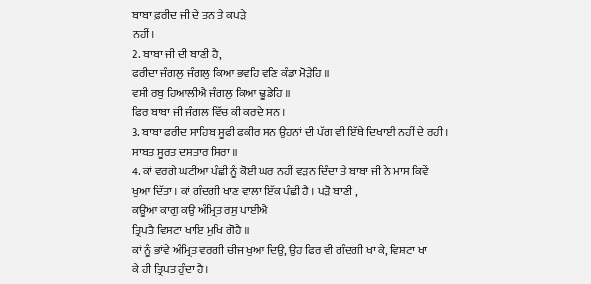ਬਾਬਾ ਫ਼ਰੀਦ ਜੀ ਦੇ ਤਨ ਤੇ ਕਪੜੇ
ਨਹੀਂ।
2. ਬਾਬਾ ਜੀ ਦੀ ਬਾਣੀ ਹੈ,
ਫਰੀਦਾ ਜੰਗਲੁ ਜੰਗਲੁ ਕਿਆ ਭਵਹਿ ਵਣਿ ਕੰਡਾ ਮੋੜੇਹਿ ॥
ਵਸੀ ਰਬੁ ਹਿਆਲੀਐ ਜੰਗਲੁ ਕਿਆ ਢੂਡੇਹਿ ॥
ਫਿਰ ਬਾਬਾ ਜੀ ਜੰਗਲ ਵਿੱਚ ਕੀ ਕਰਦੇ ਸਨ ।
3. ਬਾਬਾ ਫਰੀਦ ਸਾਹਿਬ ਸੂਫੀ ਫਕੀਰ ਸਨ ਉਹਨਾਂ ਦੀ ਪੱਗ ਵੀ ਇੱਥੇ ਦਿਖਾਈ ਨਹੀਂ ਦੇ ਰਹੀ ।
ਸਾਬਤ ਸੂਰਤ ਦਸਤਾਰ ਸਿਰਾ ॥
4. ਕਾਂ ਵਰਗੇ ਘਟੀਆ ਪੰਛੀ ਨੂੰ ਕੋਈ ਘਰ ਨਹੀਂ ਵੜਨ ਦਿੰਦਾ ਤੇ ਬਾਬਾ ਜੀ ਨੇ ਮਾਸ ਕਿਵੇਂ
ਖੁਆ ਦਿੱਤਾ । ਕਾਂ ਗੰਦਗੀ ਖਾਣ ਵਾਲਾ ਇੱਕ ਪੰਛੀ ਹੈ । ਪੜੋ ਬਾਣੀ ,
ਕਊਆ ਕਾਗੁ ਕਉ ਅੰਮ੍ਰਿਤ ਰਸੁ ਪਾਈਐ
ਤ੍ਰਿਪਤੈ ਵਿਸਟਾ ਖਾਇ ਮੁਖਿ ਗੋਹੈ ॥
ਕਾਂ ਨੂੰ ਭਾਂਵੇ ਅੰਮ੍ਰਿਤ ਵਰਗੀ ਚੀਜ ਖੁਆ ਦਿਉ, ਉਹ ਫਿਰ ਵੀ ਗੰਦਗੀ ਖਾ ਕੇ, ਵਿਸ਼ਟਾ ਖਾ
ਕੇ ਹੀ ਤ੍ਰਿਪਤ ਹੁੰਦਾ ਹੈ।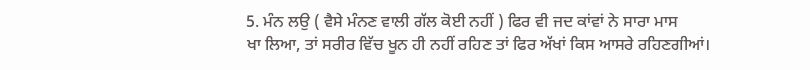5. ਮੰਨ ਲਉ ( ਵੈਸੇ ਮੰਨਣ ਵਾਲੀ ਗੱਲ ਕੋਈ ਨਹੀਂ ) ਫਿਰ ਵੀ ਜਦ ਕਾਂਵਾਂ ਨੇ ਸਾਰਾ ਮਾਸ
ਖਾ ਲਿਆ, ਤਾਂ ਸਰੀਰ ਵਿੱਚ ਖੂਨ ਹੀ ਨਹੀਂ ਰਹਿਣ ਤਾਂ ਫਿਰ ਅੱਖਾਂ ਕਿਸ ਆਸਰੇ ਰਹਿਣਗੀਆਂ।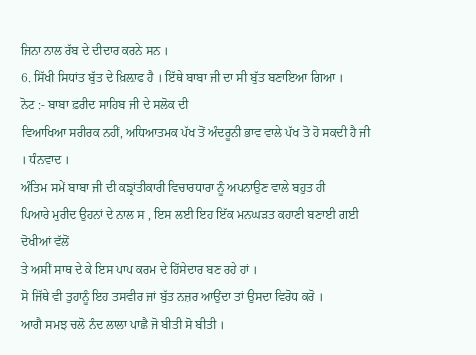ਜਿਨਾ ਨਾਲ ਰੱਬ ਦੇ ਦੀਦਾਰ ਕਰਨੇ ਸਨ ।
6. ਸਿੱਖੀ ਸਿਧਾਂਤ ਬੁੱਤ ਦੇ ਖ਼ਿਲ਼ਾਫ ਹੈ । ਇੱਥੇ ਬਾਬਾ ਜੀ ਦਾ ਸੀ ਬੁੱਤ ਬਣਾਇਆ ਗਿਆ ।
ਨੋਟ :- ਬਾਬਾ ਫ਼ਰੀਦ ਸਾਹਿਬ ਜੀ ਦੇ ਸਲੋਕ ਦੀ
ਵਿਆਖਿਆ ਸਰੀਰਕ ਨਹੀਂ, ਅਧਿਆਤਮਕ ਪੱਖ ਤੋਂ ਅੰਦਰੂਨੀ ਭਾਵ ਵਾਲੇ ਪੱਖ ਤੋ ਹੋ ਸਕਦੀ ਹੈ ਜੀ
। ਧੰਨਵਾਦ ।
ਅੰਤਿਮ ਸਮੇਂ ਬਾਬਾ ਜੀ ਦੀ ਕਙ੍ਰਾਂਤੀਕਾਰੀ ਵਿਚਾਰਧਾਰਾ ਨੂੰ ਅਪਨਾਉਣ ਵਾਲੇ ਬਹੁਤ ਹੀ
ਪਿਆਰੇ ਮੁਰੀਦ ਉਹਨਾਂ ਦੇ ਨਾਲ ਸ , ਇਸ ਲਈ ਇਹ ਇੱਕ ਮਨਘੜਤ ਕਹਾਣੀ ਬਣਾਈ ਗਈ ਦੋਖੀਆਂ ਵੱਲੋਂ
ਤੇ ਅਸੀਂ ਸਾਥ ਦੇ ਕੇ ਇਸ ਪਾਪ ਕਰਮ ਦੇ ਹਿੱਸੇਦਾਰ ਬਣ ਰਹੇ ਹਾਂ ।
ਸੋ ਜਿੱਥੇ ਵੀ ਤੁਹਾਨੂੰ ਇਹ ਤਸਵੀਰ ਜਾਂ ਬੁੱਤ ਨਜ਼ਰ ਆਉਂਦਾ ਤਾਂ ਉਸਦਾ ਵਿਰੋਧ ਕਰੋ ।
ਆਗੈ ਸਮਝ ਚਲੋ ਨੰਦ ਲਾਲਾ ਪਾਛੈ ਜੋ ਬੀਤੀ ਸੋ ਬੀਤੀ ।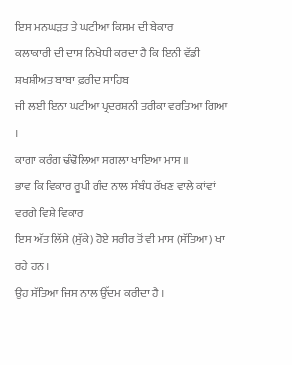ਇਸ ਮਨਘੜਤ ਤੇ ਘਟੀਆ ਕਿਸਮ ਦੀ ਬੇਕਾਰ
ਕਲਾਕਾਰੀ ਦੀ ਦਾਸ ਨਿਖੇਧੀ ਕਰਦਾ ਹੈ ਕਿ ਇਨੀ ਵੱਡੀ ਸ਼ਖਸ਼ੀਅਤ ਬਾਬਾ ਫ਼ਰੀਦ ਸਾਹਿਬ
ਜੀ ਲਈ ਇਨਾ ਘਟੀਆ ਪ੍ਰਦਰਸ਼ਨੀ ਤਰੀਕਾ ਵਰਤਿਆ ਗਿਆ ।
ਕਾਗਾ ਕਰੰਗ ਢੰਢੋਲਿਆ ਸਗਲਾ ਖਾਇਆ ਮਾਸ ॥
ਭਾਵ ਕਿ ਵਿਕਾਰ ਰੂਪੀ ਗੰਦ ਨਾਲ ਸੰਬੰਧ ਰੱਖਣ ਵਾਲੇ ਕਾਂਵਾਂ ਵਰਗੇ ਵਿਸ਼ੇ ਵਿਕਾਰ
ਇਸ ਅੱਤ ਲਿੱਸੇ (ਸੁੱਕੇ) ਹੋਏ ਸਰੀਰ ਤੋਂ ਵੀ ਮਾਸ (ਸੱਤਿਆ) ਖਾ ਰਹੇ ਹਨ ।
ਉਹ ਸੱਤਿਆ ਜਿਸ ਨਾਲ ਉੱਦਮ ਕਰੀਦਾ ਹੈ ।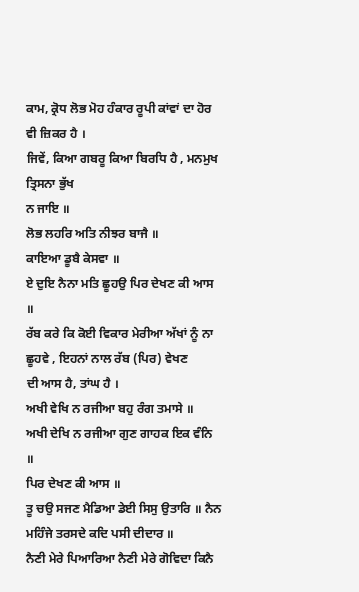ਕਾਮ, ਕ੍ਰੋਧ ਲੋਭ ਮੋਹ ਹੰਕਾਰ ਰੂਪੀ ਕਾਂਵਾਂ ਦਾ ਹੋਰ ਵੀ ਜ਼ਿਕਰ ਹੈ ।
ਜਿਵੇਂ, ਕਿਆ ਗਬਰੂ ਕਿਆ ਬਿਰਧਿ ਹੈ , ਮਨਮੁਖ ਤ੍ਰਿਸਨਾ ਭੁੱਖ
ਨ ਜਾਇ ॥
ਲੋਭ ਲਹਰਿ ਅਤਿ ਨੀਝਰ ਬਾਜੈ ॥
ਕਾਇਆ ਡੂਬੈ ਕੇਸਵਾ ॥
ਏ ਦੁਇ ਨੈਨਾ ਮਤਿ ਛੂਹਉ ਪਿਰ ਦੇਖਣ ਕੀ ਆਸ ॥
ਰੱਬ ਕਰੇ ਕਿ ਕੋਈ ਵਿਕਾਰ ਮੇਰੀਆ ਅੱਖਾਂ ਨੂੰ ਨਾ ਛੂਹਵੇ , ਇਹਨਾਂ ਨਾਲ ਰੱਬ (ਪਿਰ) ਵੇਖਣ
ਦੀ ਆਸ ਹੈ, ਤਾਂਘ ਹੈ ।
ਅਖੀ ਵੇਖਿ ਨ ਰਜੀਆ ਬਹੁ ਰੰਗ ਤਮਾਸੇ ॥
ਅਖੀ ਦੇਖਿ ਨ ਰਜੀਆ ਗੁਣ ਗਾਹਕ ਇਕ ਵੰਨਿ ॥
ਪਿਰ ਦੇਖਣ ਕੀ ਆਸ ॥
ਤੂ ਚਉ ਸਜਣ ਮੈਡਿਆ ਡੇਈ ਸਿਸੁ ਉਤਾਰਿ ॥ ਨੈਨ ਮਹਿੰਜੇ ਤਰਸਦੇ ਕਦਿ ਪਸੀ ਦੀਦਾਰ ॥
ਨੈਣੀ ਮੇਰੇ ਪਿਆਰਿਆ ਨੈਣੀ ਮੇਰੇ ਗੋਵਿਦਾ ਕਿਨੈ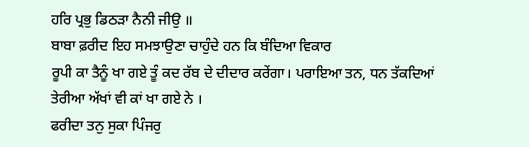ਹਰਿ ਪ੍ਰਭੁ ਡਿਠੜਾ ਨੈਨੀ ਜੀਉ ॥
ਬਾਬਾ ਫ਼ਰੀਦ ਇਹ ਸਮਝਾਉਣਾ ਚਾਹੁੰਦੇ ਹਨ ਕਿ ਬੰਦਿਆ ਵਿਕਾਰ
ਰੂਪੀ ਕਾ ਤੈਨੂੰ ਖਾ ਗਏ ਤੂੰ ਕਦ ਰੱਬ ਦੇ ਦੀਦਾਰ ਕਰੇਂਗਾ। ਪਰਾਇਆ ਤਨ, ਧਨ ਤੱਕਦਿਆਂ
ਤੇਰੀਆ ਅੱਖਾਂ ਵੀ ਕਾਂ ਖਾ ਗਏ ਨੇ ।
ਫਰੀਦਾ ਤਨੁ ਸੁਕਾ ਪਿੰਜਰੁ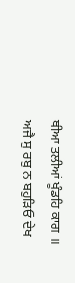ਥੀਆ ਤਲੀਆਂ ਖੂੰਡਹਿ ਕਾਗ ॥
ਅਜੈ ਸੁ ਰਬੁ ਨ ਬਹੁੜਿਓ ਦੇਖ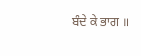ਬੰਦੇ ਕੇ ਭਾਗ ॥